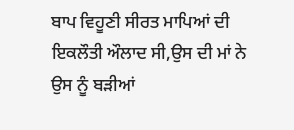ਬਾਪ ਵਿਹੂਣੀ ਸੀਰਤ ਮਾਪਿਆਂ ਦੀ ਇਕਲੌਤੀ ਔਲਾਦ ਸੀ,ਉਸ ਦੀ ਮਾਂ ਨੇ ਉਸ ਨੂੰ ਬੜੀਆਂ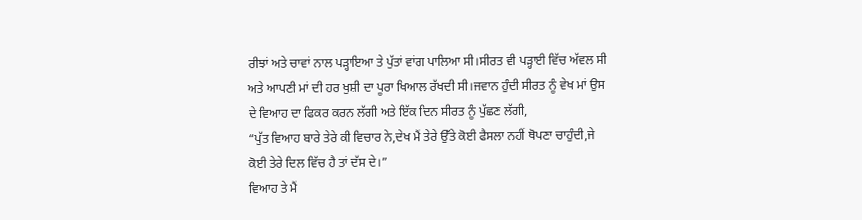ਰੀਝਾਂ ਅਤੇ ਚਾਵਾਂ ਨਾਲ ਪੜ੍ਹਾਇਆ ਤੇ ਪੁੱਤਾਂ ਵਾਂਗ ਪਾਲਿਆ ਸੀ।ਸੀਰਤ ਵੀ ਪੜ੍ਹਾਈ ਵਿੱਚ ਅੱਵਲ ਸੀ ਅਤੇ ਆਪਣੀ ਮਾਂ ਦੀ ਹਰ ਖੁਸ਼ੀ ਦਾ ਪੂਰਾ ਖਿਆਲ ਰੱਖਦੀ ਸੀ।ਜਵਾਨ ਹੁੰਦੀ ਸੀਰਤ ਨੂੰ ਵੇਖ ਮਾਂ ਉਸ ਦੇ ਵਿਆਹ ਦਾ ਫਿਕਰ ਕਰਨ ਲੱਗੀ ਅਤੇ ਇੱਕ ਦਿਨ ਸੀਰਤ ਨੂੰ ਪੁੱਛਣ ਲੱਗੀ,
“ਪੁੱਤ ਵਿਆਹ ਬਾਰੇ ਤੇਰੇ ਕੀ ਵਿਚਾਰ ਨੇ,ਦੇਖ ਮੈਂ ਤੇਰੇ ਉੱਤੇ ਕੋਈ ਫੈਸਲਾ ਨਹੀਂ ਥੋਪਣਾ ਚਾਹੁੰਦੀ,ਜੇ ਕੋਈ ਤੇਰੇ ਦਿਲ ਵਿੱਚ ਹੈ ਤਾਂ ਦੱਸ ਦੇ।”
ਵਿਆਹ ਤੇ ਮੈਂ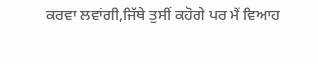ਕਰਵਾ ਲਵਾਂਗੀ,ਜਿੱਥੇ ਤੁਸੀਂ ਕਹੋਗੇ ਪਰ ਮੈਂ ਵਿਆਹ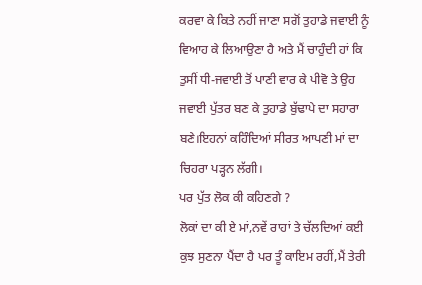ਕਰਵਾ ਕੇ ਕਿਤੇ ਨਹੀਂ ਜਾਣਾ ਸਗੋਂ ਤੁਹਾਡੇ ਜਵਾਈ ਨੂੰ ਵਿਆਹ ਕੇ ਲਿਆਉਣਾ ਹੈ ਅਤੇ ਮੈਂ ਚਾਹੁੰਦੀ ਹਾਂ ਕਿ ਤੁਸੀਂ ਧੀ-ਜਵਾਈ ਤੋਂ ਪਾਣੀ ਵਾਰ ਕੇ ਪੀਵੋ ਤੇ ਉਹ ਜਵਾਈ ਪੁੱਤਰ ਬਣ ਕੇ ਤੁਹਾਡੇ ਬੁੱਢਾਪੇ ਦਾ ਸਹਾਰਾ ਬਣੇ।ਇਹਨਾਂ ਕਹਿੰਦਿਆਂ ਸੀਰਤ ਆਪਣੀ ਮਾਂ ਦਾ ਚਿਹਰਾ ਪੜ੍ਹਨ ਲੱਗੀ।
ਪਰ ਪੁੱਤ ਲੋਕ ਕੀ ਕਹਿਣਗੇ ?
ਲੋਕਾਂ ਦਾ ਕੀ ਏ ਮਾਂ,ਨਵੇਂ ਰਾਹਾਂ ਤੇ ਚੱਲਦਿਆਂ ਕਈ ਕੁਝ ਸੁਣਨਾ ਪੈਂਦਾ ਹੈ ਪਰ ਤੂੰ ਕਾਇਮ ਰਹੀਂ,ਮੈਂ ਤੇਰੀ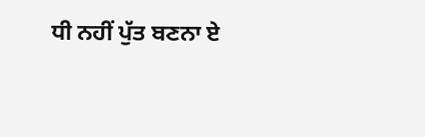ਧੀ ਨਹੀਂ ਪੁੱਤ ਬਣਨਾ ਏ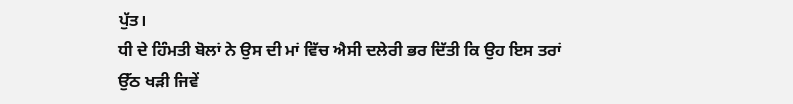ਪੁੱਤ।
ਧੀ ਦੇ ਹਿੰਮਤੀ ਬੋਲਾਂ ਨੇ ਉਸ ਦੀ ਮਾਂ ਵਿੱਚ ਐਸੀ ਦਲੇਰੀ ਭਰ ਦਿੱਤੀ ਕਿ ਉਹ ਇਸ ਤਰਾਂ ਉੱਠ ਖੜੀ ਜਿਵੇਂ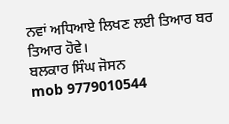ਨਵਾਂ ਅਧਿਆਏ ਲਿਖਣ ਲਈ ਤਿਆਰ ਬਰ ਤਿਆਰ ਹੋਵੇ।
ਬਲਕਾਰ ਸਿੰਘ ਜੋਸਨ
mob 9779010544